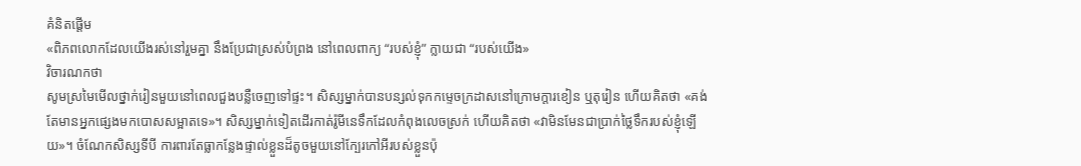គំនិតផ្តើម
«ពិភពលោកដែលយើងរស់នៅរួមគ្នា នឹងប្រែជាស្រស់បំព្រង នៅពេលពាក្យ “របស់ខ្ញុំ” ក្លាយជា “របស់យើង»
វិចារណកថា
សូមស្រមៃមើលថ្នាក់រៀនមួយនៅពេលជួងបន្លឺចេញទៅផ្ទះ។ សិស្សម្នាក់បានបន្សល់ទុកកម្ទេចក្រដាសនៅក្រោមក្តារខៀន ឬតុរៀន ហើយគិតថា «គង់តែមានអ្នកផ្សេងមកបោសសម្អាតទេ»។ សិស្សម្នាក់ទៀតដើរកាត់រ៉ូមីនេទឹកដែលកំពុងលេចស្រក់ ហើយគិតថា «វាមិនមែនជាប្រាក់ថ្លៃទឹករបស់ខ្ញុំឡើយ»។ ចំណែកសិស្សទីបី ការពារតែធ្លាកន្លែងផ្ទាល់ខ្លួនដ៏តូចមួយនៅក្បែរកៅអីរបស់ខ្លួនប៉ុ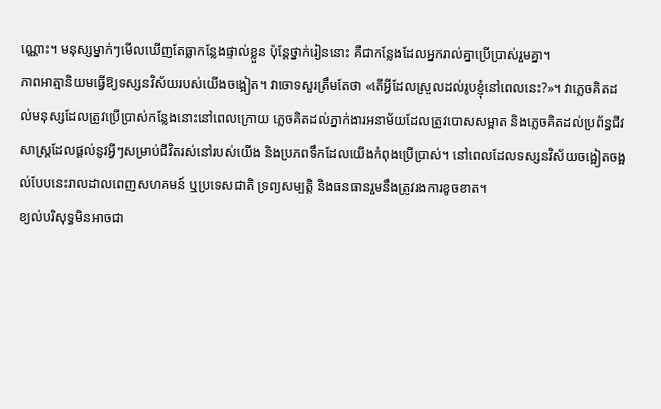ណ្ណោះ។ មនុស្សម្នាក់ៗមើលឃើញតែធ្លាកន្លែងផ្ទាល់ខ្លួន ប៉ុន្តែថ្នាក់រៀននោះ គឺជាកន្លែងដែលអ្នករាល់គ្នាប្រើប្រាស់រួមគ្នា។
ភាពអាត្មានិយមធ្វើឱ្យទស្សនវិស័យរបស់យើងចង្អៀត។ វាចោទសួរត្រឹមតែថា «តើអ្វីដែលស្រួលដល់រូបខ្ញុំនៅពេលនេះ?»។ វាភ្លេចគិតដល់មនុស្សដែលត្រូវប្រើប្រាស់កន្លែងនោះនៅពេលក្រោយ ភ្លេចគិតដល់ភ្នាក់ងារអនាម័យដែលត្រូវបោសសម្អាត និងភ្លេចគិតដល់ប្រព័ន្ធជីវសាស្ត្រដែលផ្តល់នូវអ្វីៗសម្រាប់ជីវិតរស់នៅរបស់យើង និងប្រភពទឹកដែលយើងកំពុងប្រើប្រាស់។ នៅពេលដែលទស្សនវិស័យចង្អៀតចង្អល់បែបនេះរាលដាលពេញសហគមន៍ ឬប្រទេសជាតិ ទ្រព្យសម្បត្តិ និងធនធានរួមនឹងត្រូវរងការខូចខាត។
ខ្យល់បរិសុទ្ធមិនអាចជា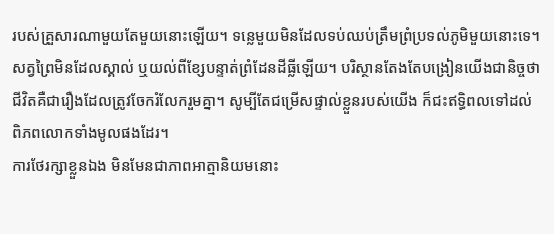របស់គ្រួសារណាមួយតែមួយនោះឡើយ។ ទន្លេមួយមិនដែលទប់ឈប់ត្រឹមព្រំប្រទល់ភូមិមួយនោះទេ។ សត្វព្រៃមិនដែលស្គាល់ ឬយល់ពីខ្សែបន្ទាត់ព្រំដែនដីធ្លីឡើយ។ បរិស្ថានតែងតែបង្រៀនយើងជានិច្ចថា ជីវិតគឺជារឿងដែលត្រូវចែករំលែករួមគ្នា។ សូម្បីតែជម្រើសផ្ទាល់ខ្លួនរបស់យើង ក៏ជះឥទ្ធិពលទៅដល់ពិភពលោកទាំងមូលផងដែរ។
ការថែរក្សាខ្លួនឯង មិនមែនជាភាពអាត្មានិយមនោះ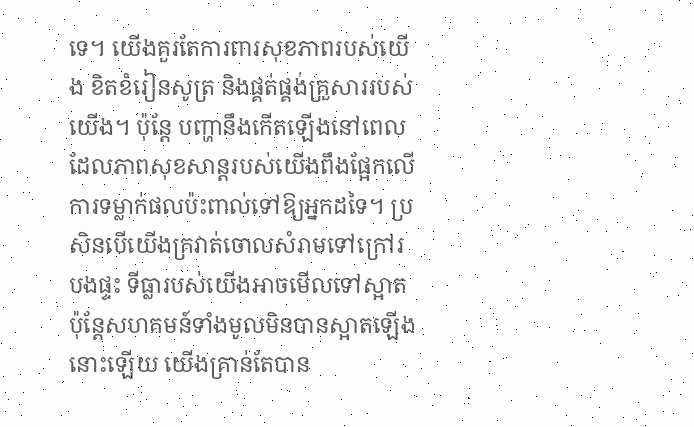ទេ។ យើងគួរតែការពារសុខភាពរបស់យើង ខិតខំរៀនសូត្រ និងផ្គត់ផ្គង់គ្រួសាររបស់យើង។ ប៉ុន្តែ បញ្ហានឹងកើតឡើងនៅពេលដែលភាពសុខសាន្តរបស់យើងពឹងផ្អែកលើការទម្លាក់ផលប៉ះពាល់ទៅឱ្យអ្នកដទៃ។ ប្រសិនបើយើងគ្រវាត់ចោលសំរាមទៅក្រៅរបងផ្ទះ ទីធ្លារបស់យើងអាចមើលទៅស្អាត ប៉ុន្តែសហគមន៍ទាំងមូលមិនបានស្អាតឡើងនោះឡើយ យើងគ្រាន់តែបាន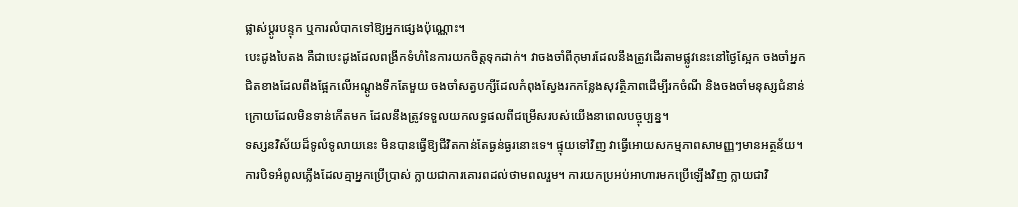ផ្លាស់ប្តូរបន្ទុក ឬការលំបាកទៅឱ្យអ្នកផ្សេងប៉ុណ្ណោះ។
បេះដូងបៃតង គឺជាបេះដូងដែលពង្រីកទំហំនៃការយកចិត្តទុកដាក់។ វាចងចាំពីកុមារដែលនឹងត្រូវដើរតាមផ្លូវនេះនៅថ្ងៃស្អែក ចងចាំអ្នកជិតខាងដែលពឹងផ្អែកលើអណ្តូងទឹកតែមួយ ចងចាំសត្វបក្សីដែលកំពុងស្វែងរកកន្លែងសុវត្ថិភាពដើម្បីរកចំណី និងចងចាំមនុស្សជំនាន់ក្រោយដែលមិនទាន់កើតមក ដែលនឹងត្រូវទទួលយកលទ្ធផលពីជម្រើសរបស់យើងនាពេលបច្ចុប្បន្ន។
ទស្សនវិស័យដ៏ទូលំទូលាយនេះ មិនបានធ្វើឱ្យជីវិតកាន់តែធ្ងន់ធ្ងរនោះទេ។ ផ្ទុយទៅវិញ វាធ្វើអោយសកម្មភាពសាមញ្ញៗមានអត្ថន័យ។ ការបិទអំពូលភ្លើងដែលគ្មាអ្នកប្រើប្រាស់ ក្លាយជាការគោរពដល់ថាមពលរួម។ ការយកប្រអប់អាហារមកប្រើឡើងវិញ ក្លាយជាវិ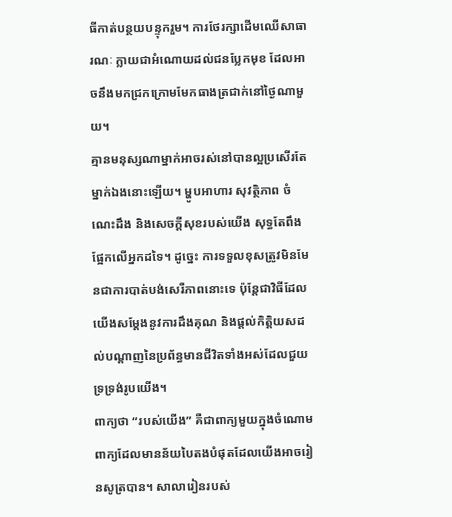ធីកាត់បន្ថយបន្ទុករួម។ ការថែរក្សាដើមឈើសាធារណៈ ក្លាយជាអំណោយដល់ជនប្លែកមុខ ដែលអាចនឹងមកជ្រកក្រោមមែកធាងត្រជាក់នៅថ្ងៃណាមួយ។
គ្មានមនុស្សណាម្នាក់អាចរស់នៅបានល្អប្រសើរតែម្នាក់ឯងនោះឡើយ។ ម្ហូបអាហារ សុវត្ថិភាព ចំណេះដឹង និងសេចក្តីសុខរបស់យើង សុទ្ធតែពឹងផ្អែកលើអ្នកដទៃ។ ដូច្នេះ ការទទួលខុសត្រូវមិនមែនជាការបាត់បង់សេរីភាពនោះទេ ប៉ុន្តែជាវិធីដែលយើងសម្តែងនូវការដឹងគុណ និងផ្តល់កិត្តិយសដល់បណ្តាញនៃប្រព័ន្ធមានជីវិតទាំងអស់ដែលជួយទ្រទ្រង់រូបយើង។
ពាក្យថា “របស់យើង” គឺជាពាក្យមួយក្នុងចំណោមពាក្យដែលមានន័យបៃតងបំផុតដែលយើងអាចរៀនសូត្របាន។ សាលារៀនរបស់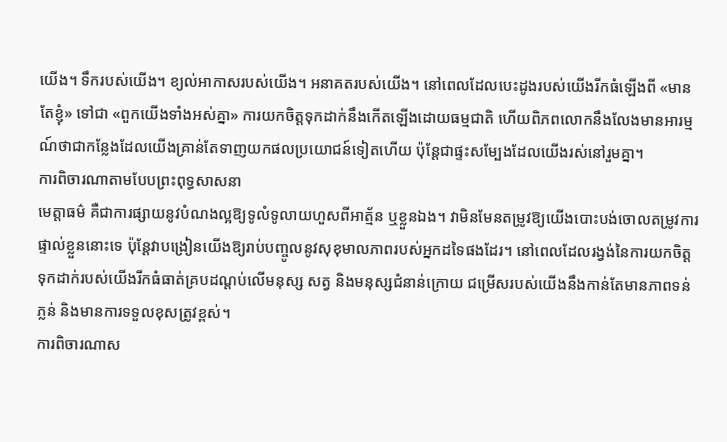យើង។ ទឹករបស់យើង។ ខ្យល់អាកាសរបស់យើង។ អនាគតរបស់យើង។ នៅពេលដែលបេះដូងរបស់យើងរីកធំឡើងពី «មានតែខ្ញុំ» ទៅជា «ពួកយើងទាំងអស់គ្នា» ការយកចិត្តទុកដាក់នឹងកើតឡើងដោយធម្មជាតិ ហើយពិភពលោកនឹងលែងមានអារម្មណ៍ថាជាកន្លែងដែលយើងគ្រាន់តែទាញយកផលប្រយោជន៍ទៀតហើយ ប៉ុន្តែជាផ្ទះសម្បែងដែលយើងរស់នៅរួមគ្នា។
ការពិចារណាតាមបែបព្រះពុទ្ធសាសនា
មេត្តាធម៌ គឺជាការផ្សាយនូវបំណងល្អឱ្យទូលំទូលាយហួសពីអាត្ម័ន ឬខ្លួនឯង។ វាមិនមែនតម្រូវឱ្យយើងបោះបង់ចោលតម្រូវការផ្ទាល់ខ្លួននោះទេ ប៉ុន្តែវាបង្រៀនយើងឱ្យរាប់បញ្ចូលនូវសុខុមាលភាពរបស់អ្នកដទៃផងដែរ។ នៅពេលដែលរង្វង់នៃការយកចិត្តទុកដាក់របស់យើងរីកធំធាត់គ្របដណ្តប់លើមនុស្ស សត្វ និងមនុស្សជំនាន់ក្រោយ ជម្រើសរបស់យើងនឹងកាន់តែមានភាពទន់ភ្លន់ និងមានការទទួលខុសត្រូវខ្ពស់។
ការពិចារណាស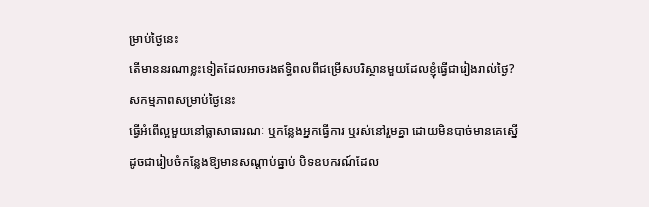ម្រាប់ថ្ងៃនេះ
តើមាននរណាខ្លះទៀតដែលអាចរងឥទ្ធិពលពីជម្រើសបរិស្ថានមួយដែលខ្ញុំធ្វើជារៀងរាល់ថ្ងៃ?
សកម្មភាពសម្រាប់ថ្ងៃនេះ
ធ្វើអំពើល្អមួយនៅធ្លាសាធារណៈ ឬកន្លែងអ្នកធ្វើការ ឬរស់នៅរួមគ្នា ដោយមិនបាច់មានគេស្នើ ដូចជារៀបចំកន្លែងឱ្យមានសណ្ដាប់ធ្នាប់ បិទឧបករណ៍ដែល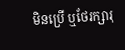មិនប្រើ ឬថែរក្សារុ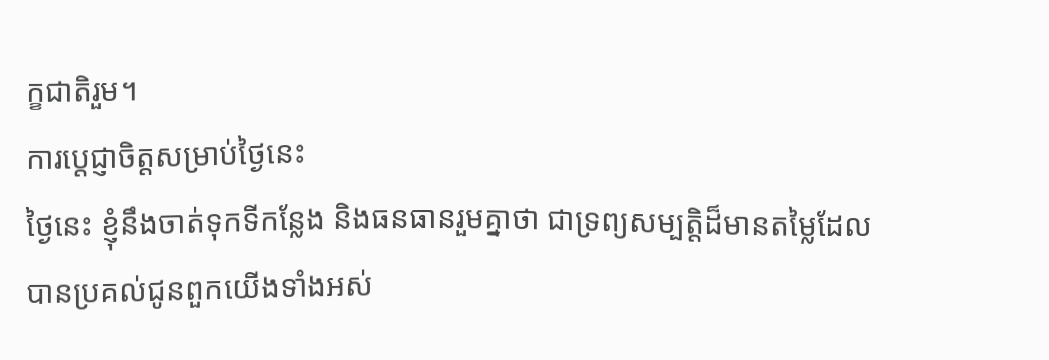ក្ខជាតិរួម។
ការប្តេជ្ញាចិត្តសម្រាប់ថ្ងៃនេះ
ថ្ងៃនេះ ខ្ញុំនឹងចាត់ទុកទីកន្លែង និងធនធានរួមគ្នាថា ជាទ្រព្យសម្បត្តិដ៏មានតម្លៃដែលបានប្រគល់ជូនពួកយើងទាំងអស់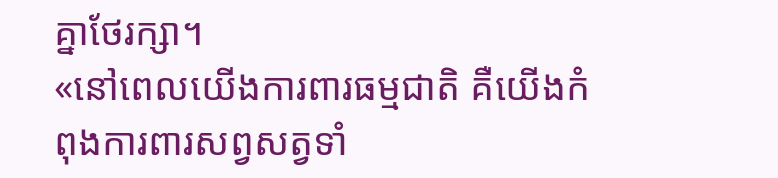គ្នាថែរក្សា។
«នៅពេលយើងការពារធម្មជាតិ គឺយើងកំពុងការពារសព្វសត្វទាំ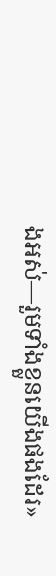ងអស់—រួមទាំងខ្លួនយើងផងដែរ»